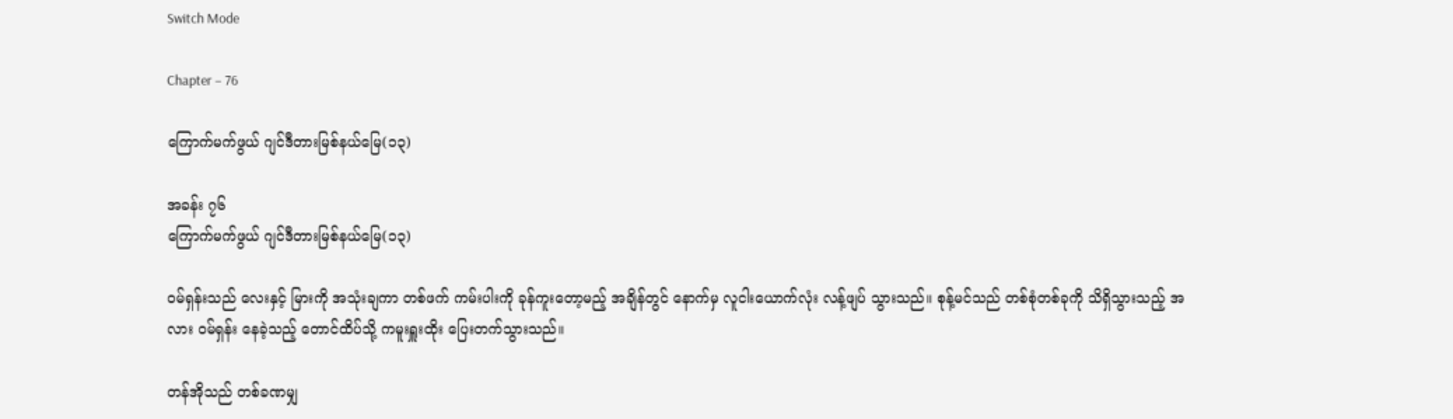Switch Mode

Chapter – 76

ကြောက်မက်ဖွယ် ဂျင်ဒီတားမြစ်နယ်မြေ(၁၃)

အခန်း ၇၆
ကြောက်မက်ဖွယ် ဂျင်ဒီတားမြစ်နယ်မြေ(၁၃)

ဝမ်ရှန်းသည် လေးနှင့် မြားကို အသုံးချကာ တစ်ဖက် ကမ်းပါးကို ခုန်ကူးတော့မည့် အချိန်တွင် နောက်မှ လူငါးယောက်လုံး လန့်ဖျပ် သွားသည်။ စုန့်မင်သည် တစ်စုံတစ်ခုကို သိရှိသွားသည့် အလား ဝမ်ရှန်း နေခဲ့သည့် တောင်ထိပ်သို့ ကမူးရှူးထိုး ပြေးတက်သွားသည်။

တန်အိုသည် တစ်ခဏမျှ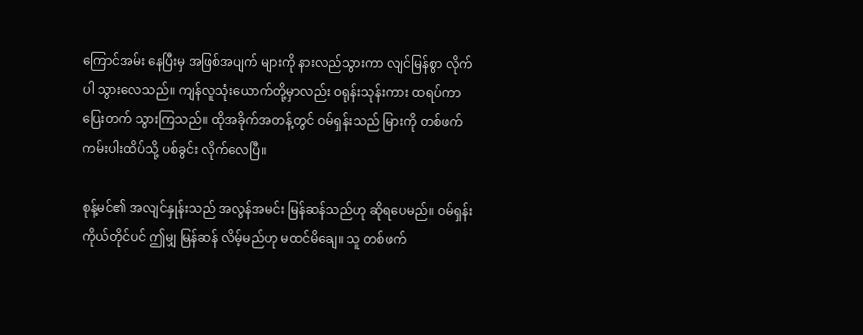ကြောင်အမ်း နေပြီးမှ အဖြစ်အပျက် များကို နားလည်သွားကာ လျင်မြန်စွာ လိုက်ပါ သွားလေသည်။ ကျန်လူသုံးယောက်တို့မှာလည်း ဝရုန်းသုန်းကား ထရပ်ကာ ပြေးတက် သွားကြသည်။ ထိုအခိုက်အတန့်တွင် ဝမ်ရှန်းသည် မြားကို တစ်ဖက် ကမ်းပါးထိပ်သို့ ပစ်ခွင်း လိုက်လေပြီ။

စုန့်မင်၏ အလျင်နှုန်းသည် အလွန်အမင်း မြန်ဆန်သည်ဟု ဆိုရပေမည်။ ဝမ်ရှန်း ကိုယ်တိုင်ပင် ဤမျှ မြန်ဆန် လိမ့်မည်ဟု မထင်မိချေ။ သူ တစ်ဖက်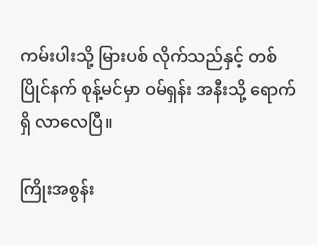ကမ်းပါးသို့ မြားပစ် လိုက်သည်နှင့် တစ်ပြိုင်နက် စုန့်မင်မှာ ဝမ်ရှန်း အနီးသို့ ရောက်ရှိ လာလေပြီ။

ကြိုးအစွန်း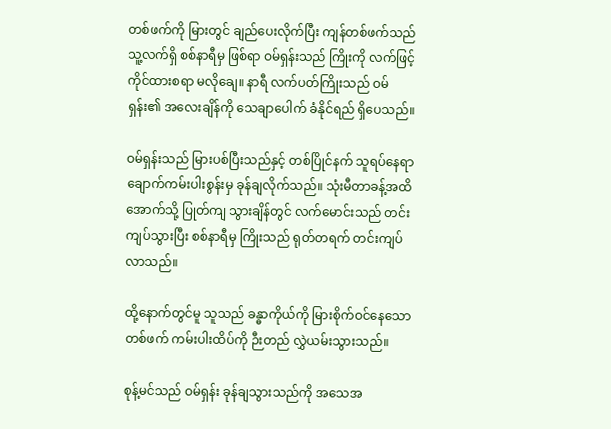တစ်ဖက်ကို မြားတွင် ချည်ပေးလိုက်ပြီး ကျန်တစ်ဖက်သည် သူ့လက်ရှိ စစ်နာရီမှ ဖြစ်ရာ ဝမ်ရှန်းသည် ကြိုးကို လက်ဖြင့် ကိုင်ထားစရာ မလိုချေ။ နာရီ လက်ပတ်ကြိုးသည် ဝမ်ရှန်း၏ အလေးချိန်ကို သေချာပေါက် ခံနိုင်ရည် ရှိပေသည်။

ဝမ်ရှန်းသည် မြားပစ်ပြီးသည်နှင့် တစ်ပြိုင်နက် သူရပ်နေရာ ချောက်ကမ်းပါးစွန်းမှ ခုန်ချလိုက်သည်။ သုံးမီတာခန့်အထိ အောက်သို့ ပြုတ်ကျ သွားချိန်တွင် လက်မောင်းသည် တင်းကျပ်သွားပြီး စစ်နာရီမှ ကြိုးသည် ရုတ်တရက် တင်းကျပ် လာသည်။

ထို့နောက်တွင်မူ သူသည် ခန္ဓာကိုယ်ကို မြားစိုက်ဝင်နေသော တစ်ဖက် ကမ်းပါးထိပ်ကို ဉီးတည် လွှဲယမ်းသွားသည်။

စုန့်မင်သည် ဝမ်ရှန်း ခုန်ချသွားသည်ကို အသေအ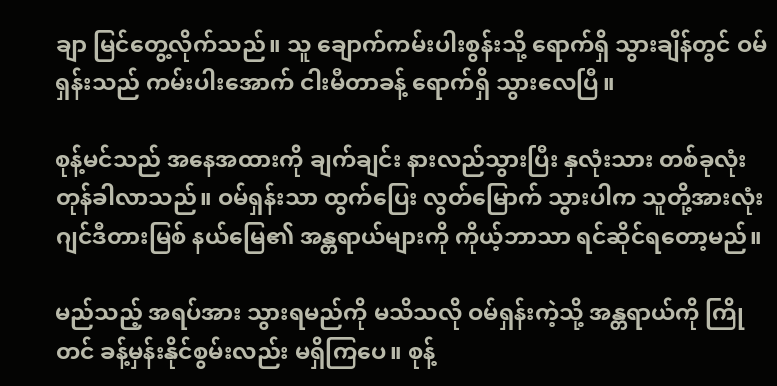ချာ မြင်တွေ့လိုက်သည်။ သူ ချောက်ကမ်းပါးစွန်းသို့ ရောက်ရှိ သွားချိန်တွင် ဝမ်ရှန်းသည် ကမ်းပါးအောက် ငါးမီတာခန့် ရောက်ရှိ သွားလေပြီ။

စုန့်မင်သည် အနေအထားကို ချက်ချင်း နားလည်သွားပြီး နှလုံးသား တစ်ခုလုံး တုန်ခါလာသည်။ ဝမ်ရှန်းသာ ထွက်ပြေး လွတ်မြောက် သွားပါက သူတို့အားလုံး ဂျင်ဒီတားမြစ် နယ်မြေ၏ အန္တရာယ်များကို ကိုယ့်ဘာသာ ရင်ဆိုင်ရတော့မည်။

မည်သည့် အရပ်အား သွားရမည်ကို မသိသလို ဝမ်ရှန်းကဲ့သို့ အန္တရာယ်ကို ကြိုတင် ခန့်မှန်းနိုင်စွမ်းလည်း မရှိကြပေ။ စုန့်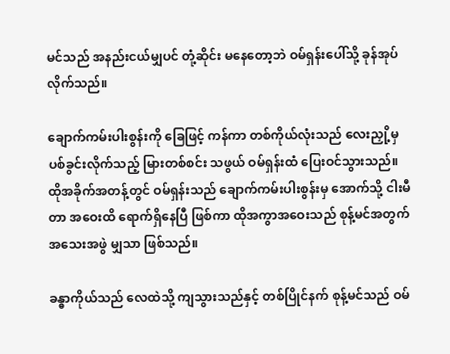မင်သည် အနည်းငယ်မျှပင် တုံ့ဆိုင်း မနေတော့ဘဲ ဝမ်ရှန်းပေါ်သို့ ခုန်အုပ်လိုက်သည်။

ချောက်ကမ်းပါးစွန်းကို ခြေဖြင့် ကန်ကာ တစ်ကိုယ်လုံးသည် လေးညှို့မှ ပစ်ခွင်းလိုက်သည့် မြားတစ်စင်း သဖွယ် ဝမ်ရှန်းထံ ပြေးဝင်သွားသည်။ ထိုအခိုက်အတန့်တွင် ဝမ်ရှန်းသည် ချောက်ကမ်းပါးစွန်းမှ အောက်သို့ ငါးမီတာ အဝေးထိ ရောက်ရှိနေပြီ ဖြစ်ကာ ထိုအကွာအဝေးသည် စုန့်မင်အတွက် အသေးအဖွဲ မျှသာ ဖြစ်သည်။

ခန္ဓာကိုယ်သည် လေထဲသို့ ကျသွားသည်နှင့် တစ်ပြိုင်နက် စုန့်မင်သည် ဝမ်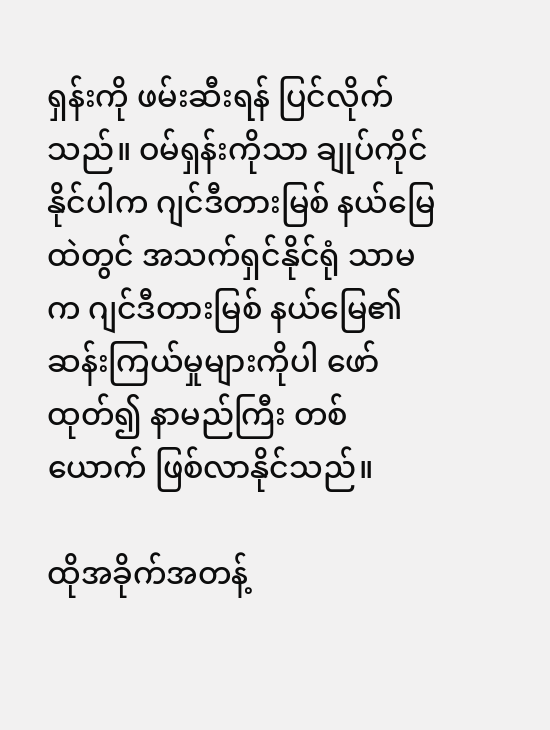ရှန်းကို ဖမ်းဆီးရန် ပြင်လိုက်သည်။ ဝမ်ရှန်းကိုသာ ချုပ်ကိုင် နိုင်ပါက ဂျင်ဒီတားမြစ် နယ်မြေထဲတွင် အသက်ရှင်နိုင်ရုံ သာမက ဂျင်ဒီတားမြစ် နယ်မြေ၏ ဆန်းကြယ်မှုများကိုပါ ဖော်ထုတ်၍ နာမည်ကြီး တစ်ယောက် ဖြစ်လာနိုင်သည်။

ထိုအခိုက်အတန့်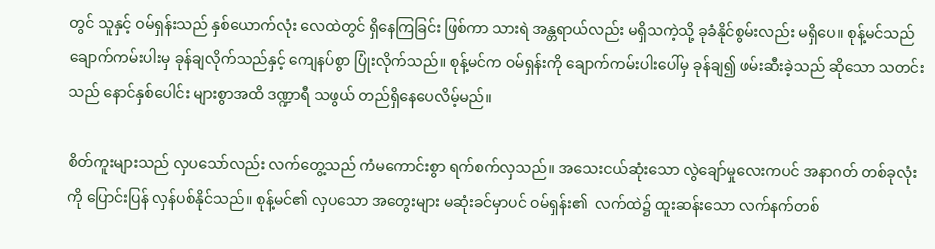တွင် သူနှင့် ဝမ်ရှန်းသည် နှစ်ယောက်လုံး လေထဲတွင် ရှိနေကြခြင်း ဖြစ်ကာ သားရဲ အန္တရာယ်လည်း မရှိသကဲ့သို့ ခုခံနိုင်စွမ်းလည်း မရှိပေ။ စုန့်မင်သည် ချောက်ကမ်းပါးမှ ခုန်ချလိုက်သည်နှင့် ကျေနပ်စွာ ပြုံးလိုက်သည်။ စုန့်မင်က ဝမ်ရှန်းကို ချောက်ကမ်းပါးပေါ်မှ ခုန်ချ၍ ဖမ်းဆီးခဲ့သည် ဆိုသော သတင်းသည် နောင်နှစ်ပေါင်း များစွာအထိ ဒဏ္ဍာရီ သဖွယ် တည်ရှိနေပေလိမ့်မည်။

စိတ်ကူးများသည် လှပသော်လည်း လက်တွေ့သည် ကံမကောင်းစွာ ရက်စက်လှသည်။ အသေးငယ်ဆုံးသော လွဲချော်မှုလေးကပင် အနာဂတ် တစ်ခုလုံးကို ပြောင်းပြန် လှန်ပစ်နိုင်သည်။ စုန့်မင်၏ လှပသော အတွေးများ မဆုံးခင်မှာပင် ဝမ်ရှန်း၏  လက်ထဲ၌ ထူးဆန်းသော လက်နက်တစ်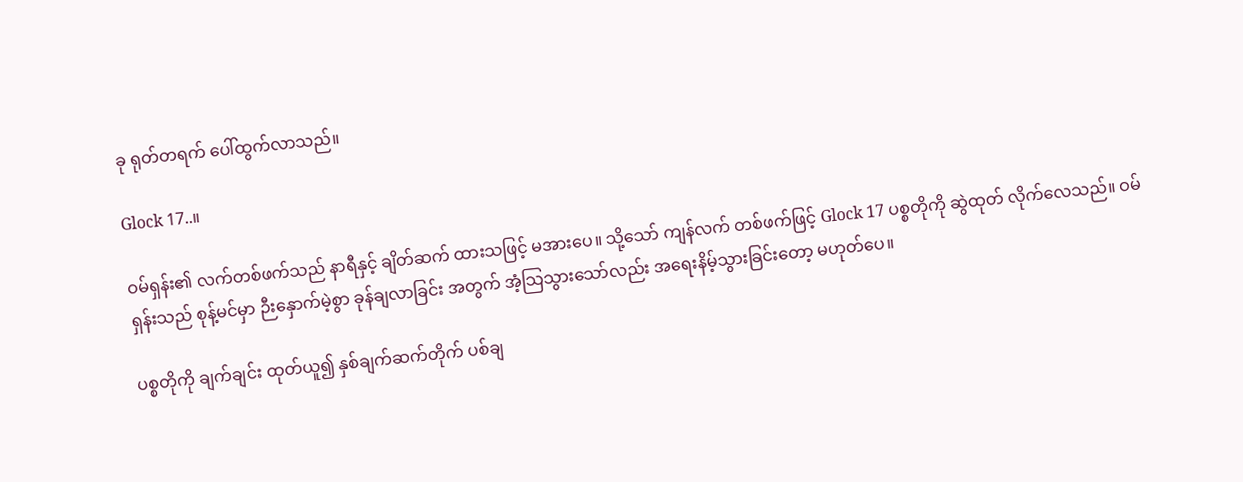ခု ရုတ်တရက် ပေါ်ထွက်လာသည်။

Glock 17..။

ဝမ်ရှန်း၏ လက်တစ်ဖက်သည် နာရီနှင့် ချိတ်ဆက် ထားသဖြင့် မအားပေ။ သို့သော် ကျန်လက် တစ်ဖက်ဖြင့် Glock 17 ပစ္စတိုကို ဆွဲထုတ် လိုက်လေသည်။ ဝမ်ရှန်းသည် စုန့်မင်မှာ ဉီးနှောက်မဲ့စွာ ခုန်ချလာခြင်း အတွက် အံ့သြသွားသော်လည်း အရေးနိမ့်သွားခြင်းတော့ မဟုတ်ပေ။

ပစ္စတိုကို ချက်ချင်း ထုတ်ယူ၍ နှစ်ချက်ဆက်တိုက် ပစ်ချ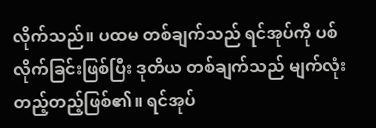လိုက်သည်။ ပထမ တစ်ချက်သည် ရင်အုပ်ကို ပစ်လိုက်ခြင်းဖြစ်ပြီး ဒုတိယ တစ်ချက်သည် မျက်လုံး တည့်တည့်ဖြစ်၏။ ရင်အုပ်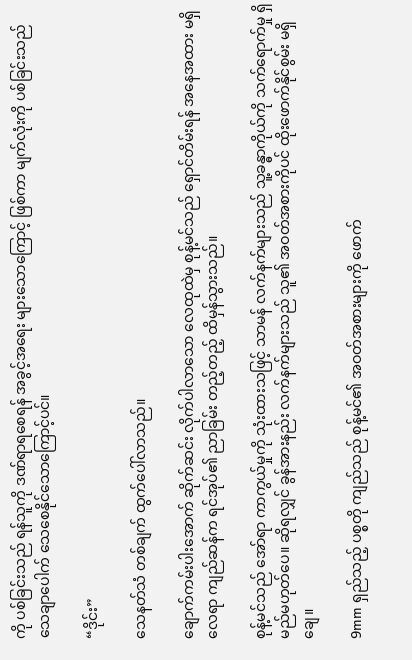ကို ပစ်ခြင်းသည် ရန်သူကို ဒဏ်ရာရစေရန် အခွင့်အရေး များသောကြောင့် ဖြစ်ကာ မျက်လုံးကို ပစ်ခြင်းသည် သေချာပေါက် သေစေနိုင်သောကြောင့်ပင်။

“ဒိုင်း”

သေနတ်သံ တစ်ချက် ထွက်ပေါ်လာသည်။

ချောက်ကမ်းပါးအောက် ဆိုက်ဆင်း လိုက်ပါလာသော လေထုထဲမှ စုန့်မင်သည် ရှောင်တိမ်းရန် အနေအထား မရှိလေရာ ကျည်ဆန်က ရင်အုပ်၏ ညာခြမ်း တည့်တည့် ထိမှန်သွားသည်။

စုန့်မင်သည် အော်ရာ ကာကွယ်မှုကို သုံးထားသဖြင့် သာမန် လက်နက်များသည် သူ့ခန္ဓာကိုယ်ကို သက်ရောက်မှု ရှိမည်မဟုတ်ပေ။ ဆိုရလျှင် ခွန်အားနည်း လက်နက်များသည် သူ၏ အဝတ်အစားကိုပင် ထိုးဖောက်နိုင်စွမ်း မရှိချေ။

9mm ရှည်သည့် ပစ္စတို ကျည်သည် စုန့်မင်၏ အဝတ်အစားများကို ဖောက်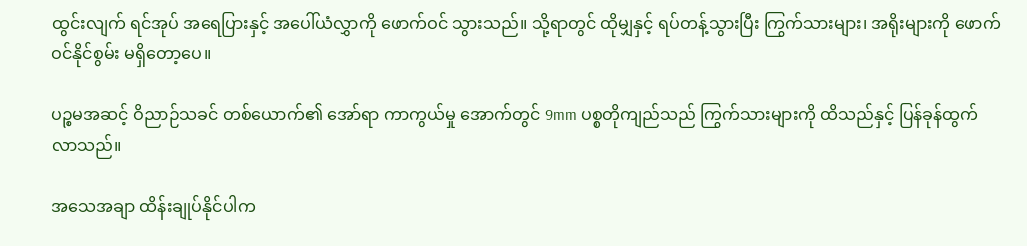ထွင်းလျက် ရင်အုပ် အရေပြားနှင့် အပေါ်ယံလွှာကို ဖောက်ဝင် သွားသည်။ သို့ရာတွင် ထိုမျှနှင့် ရပ်တန့်သွားပြီး ကြွက်သားများ၊ အရိုးများကို ဖောက်ဝင်နိုင်စွမ်း မရှိတော့ပေ။

ပဉ္စမအဆင့် ဝိညာဉ်သခင် တစ်ယောက်၏ အော်ရာ ကာကွယ်မှု အောက်တွင် 9mm ပစ္စတိုကျည်သည် ကြွက်သားများကို ထိသည်နှင့် ပြန်ခုန်ထွက် လာသည်။

အသေအချာ ထိန်းချုပ်နိုင်ပါက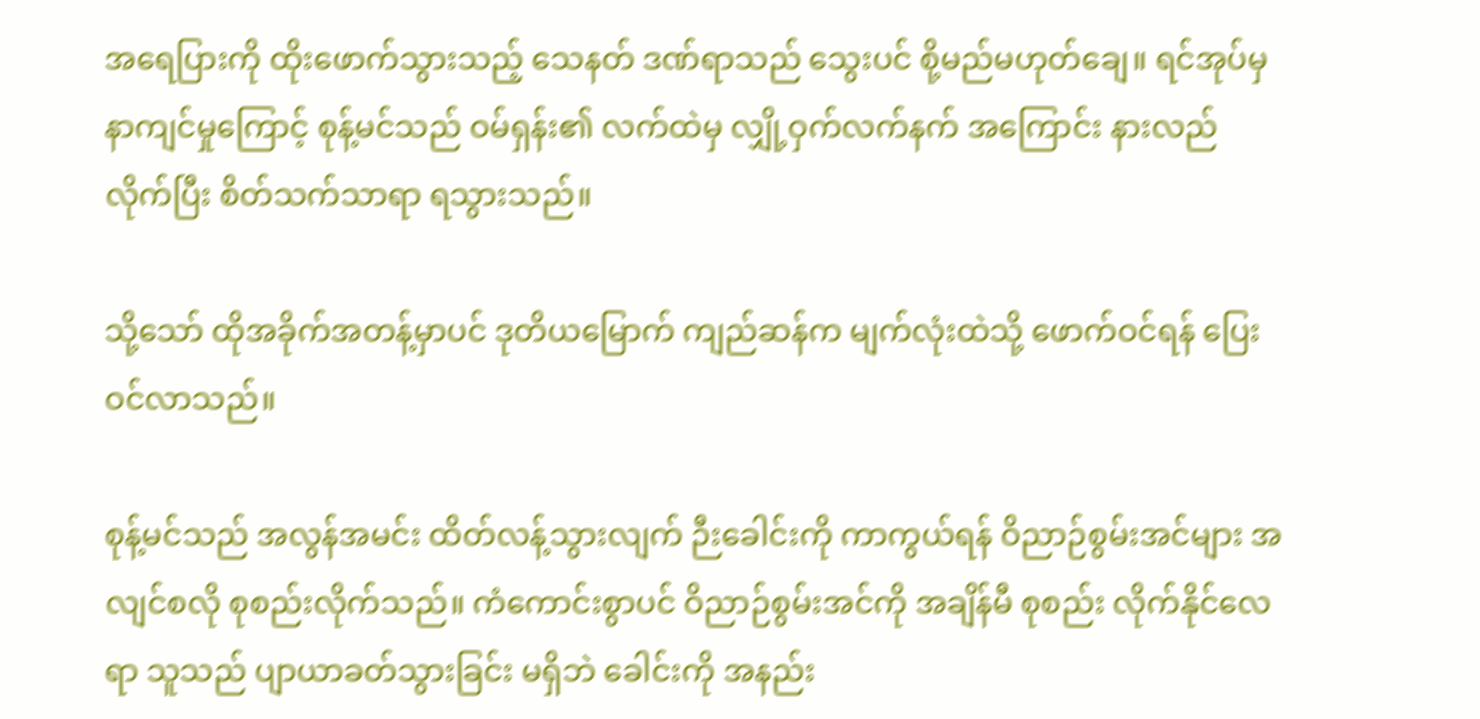အရေပြားကို ထိုးဖောက်သွားသည့် သေနတ် ဒဏ်ရာသည် သွေးပင် စို့မည်မဟုတ်ချေ။ ရင်အုပ်မှ နာကျင်မှုကြောင့် စုန့်မင်သည် ဝမ်ရှန်း၏ လက်ထဲမှ လျှို့ဝှက်လက်နက် အကြောင်း နားလည်လိုက်ပြီး စိတ်သက်သာရာ ရသွားသည်။

သို့သော် ထိုအခိုက်အတန့်မှာပင် ဒုတိယမြောက် ကျည်ဆန်က မျက်လုံးထဲသို့ ဖောက်ဝင်ရန် ပြေးဝင်လာသည်။

စုန့်မင်သည် အလွန်အမင်း ထိတ်လန့်သွားလျက် ဉီးခေါင်းကို ကာကွယ်ရန် ဝိညာဉ်စွမ်းအင်များ အလျင်စလို စုစည်းလိုက်သည်။ ကံကောင်းစွာပင် ဝိညာဉ်စွမ်းအင်ကို အချိန်မီ စုစည်း လိုက်နိုင်လေရာ သူသည် ပျာယာခတ်သွားခြင်း မရှိဘဲ ခေါင်းကို အနည်း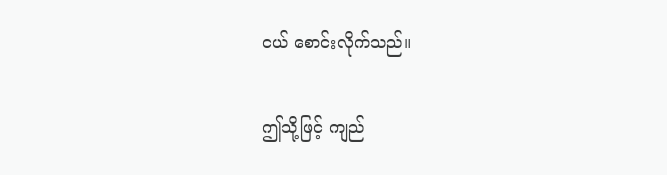ငယ် စောင်းလိုက်သည်။

ဤသို့ဖြင့် ကျည်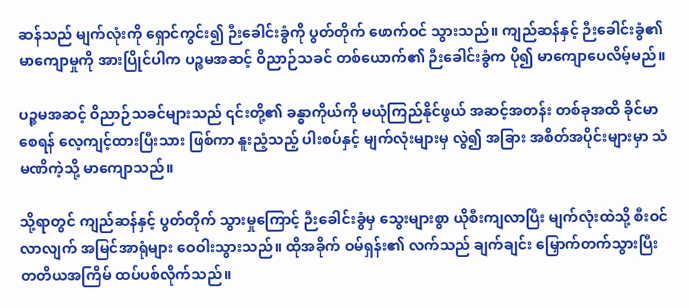ဆန်သည် မျက်လုံးကို ရှောင်ကွင်း၍ ဉီးခေါင်းခွံကို ပွတ်တိုက် ဖောက်ဝင် သွားသည်။ ကျည်ဆန်နှင့် ဉီးခေါင်းခွံ၏ မာကျောမှုကို အားပြိုင်ပါက ပဉ္စမအဆင့် ဝိညာဉ်သခင် တစ်ယောက်၏ ဉီးခေါင်းခွံက ပို၍ မာကျောပေလိမ့်မည်။

ပဉ္စမအဆင့် ဝိညာဉ်သခင်များသည် ၎င်းတို့၏ ခန္ဓာကိုယ်ကို မယုံကြည်နိုင်ဖွယ် အဆင့်အတန်း တစ်ခုအထိ ခိုင်မာစေရန် လေ့ကျင့်ထားပြီးသား ဖြစ်ကာ နူးညံ့သည့် ပါးစပ်နှင့် မျက်လုံးများမှ လွဲ၍ အခြား အစိတ်အပိုင်းများမှာ သံမဏိကဲ့သို့ မာကျောသည်။

သို့ရာတွင် ကျည်ဆန်နှင့် ပွတ်တိုက် သွားမှုကြောင့် ဉီးခေါင်းခွံမှ သွေးများစွာ ယိုစီးကျလာပြီး မျက်လုံးထဲသို့ စီးဝင်လာလျက် အမြင်အာရုံများ ဝေဝါးသွားသည်။ ထိုအခိုက် ဝမ်ရှန်း၏ လက်သည် ချက်ချင်း မြှောက်တက်သွားပြီး တတိယအကြိမ် ထပ်ပစ်လိုက်သည်။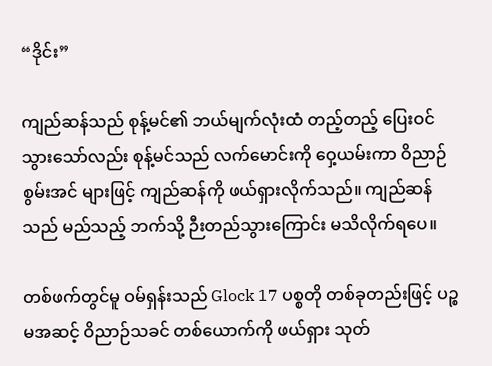“ဒိုင်း”

ကျည်ဆန်သည် စုန့်မင်၏ ဘယ်မျက်လုံးထံ တည့်တည့် ပြေးဝင် သွားသော်လည်း စုန့်မင်သည် လက်မောင်းကို ဝှေ့ယမ်းကာ ဝိညာဉ်စွမ်းအင် များဖြင့် ကျည်ဆန်ကို ဖယ်ရှားလိုက်သည်။ ကျည်ဆန်သည် မည်သည့် ဘက်သို့ ဉီးတည်သွားကြောင်း မသိလိုက်ရပေ။

တစ်ဖက်တွင်မူ ဝမ်ရှန်းသည် Glock 17 ပစ္စတို တစ်ခုတည်းဖြင့် ပဉ္စမအဆင့် ဝိညာဉ်သခင် တစ်ယောက်ကို ဖယ်ရှား သုတ်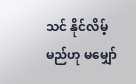သင် နိုင်လိမ့်မည်ဟု မမျှော်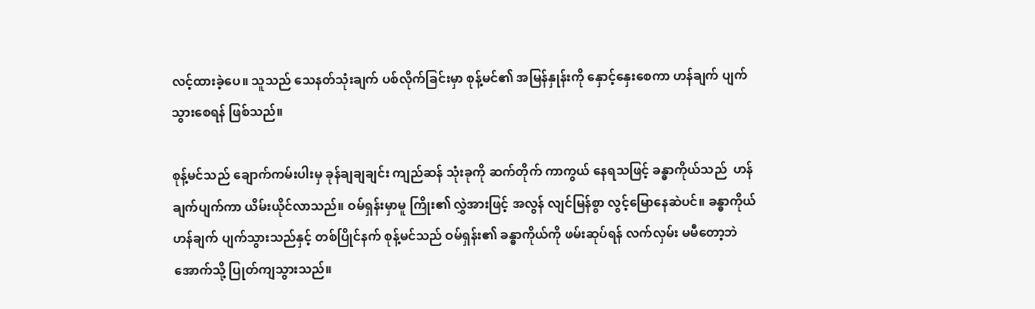လင့်ထားခဲ့ပေ။ သူသည် သေနတ်သုံးချက် ပစ်လိုက်ခြင်းမှာ စုန့်မင်၏ အမြန်နှုန်းကို နှောင့်နှေးစေကာ ဟန်ချက် ပျက်သွားစေရန် ဖြစ်သည်။

စုန့်မင်သည် ချောက်ကမ်းပါးမှ ခုန်ချချချင်း ကျည်ဆန် သုံးခုကို ဆက်တိုက် ကာကွယ် နေရသဖြင့် ခန္ဓာကိုယ်သည်  ဟန်ချက်ပျက်ကာ ယိမ်းယိုင်လာသည်။ ဝမ်ရှန်းမှာမူ ကြိုး၏ လွှဲအားဖြင့် အလွန် လျင်မြန်စွာ လွင့်မြောနေဆဲပင်။ ခန္ဓာကိုယ် ဟန်ချက် ပျက်သွားသည်နှင့် တစ်ပြိုင်နက် စုန့်မင်သည် ဝမ်ရှန်း၏ ခန္ဓာကိုယ်ကို ဖမ်းဆုပ်ရန် လက်လှမ်း မမီတော့ဘဲ အောက်သို့ ပြုတ်ကျသွားသည်။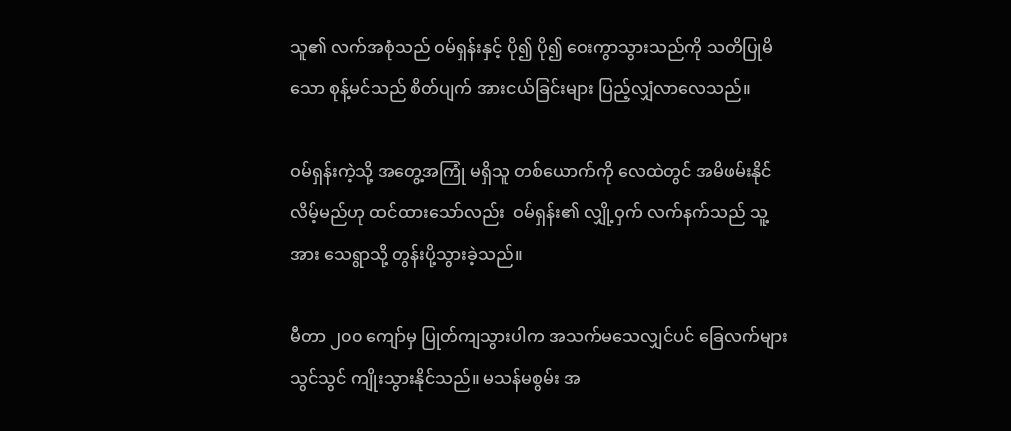သူ၏ လက်အစုံသည် ဝမ်ရှန်းနှင့် ပို၍ ပို၍ ဝေးကွာသွားသည်ကို သတိပြုမိသော စုန့်မင်သည် စိတ်ပျက် အားငယ်ခြင်းများ ပြည့်လျှံလာလေသည်။

ဝမ်ရှန်းကဲ့သို့ အတွေ့အကြုံ မရှိသူ တစ်ယောက်ကို လေထဲတွင် အမိဖမ်းနိုင် လိမ့်မည်ဟု ထင်ထားသော်လည်း  ဝမ်ရှန်း၏ လျှို့ဝှက် လက်နက်သည် သူ့အား သေရွာသို့ တွန်းပို့သွားခဲ့သည်။

မီတာ ၂၀၀ ကျော်မှ ပြုတ်ကျသွားပါက အသက်မသေလျှင်ပင် ခြေလက်များ သွင်သွင် ကျိုးသွားနိုင်သည်။ မသန်မစွမ်း အ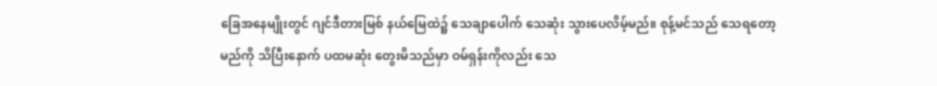ခြေအနေမျိုးတွင် ဂျင်ဒီတားမြစ် နယ်မြေထဲ၌ သေချာပေါက် သေဆုံး သွားပေလိမ့်မည်။ စုန့်မင်သည် သေရတော့မည်ကို သိပြီးနောက် ပထမဆုံး တွေးမိသည်မှာ ဝမ်ရှန်းကိုလည်း သေ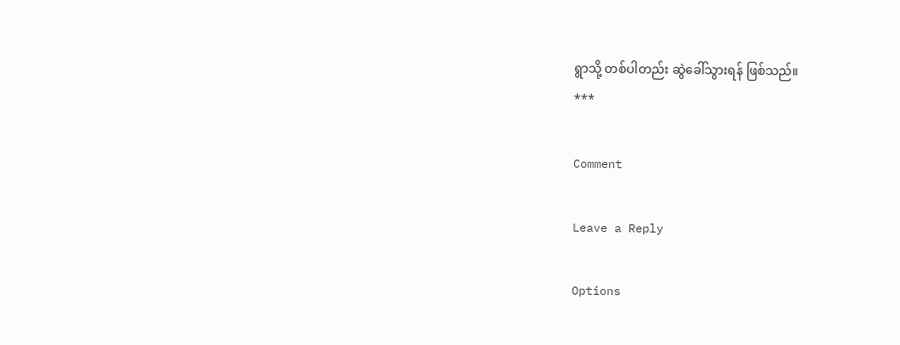ရွာသို့ တစ်ပါတည်း ဆွဲခေါ်သွားရန် ဖြစ်သည်။
***

Comment

Leave a Reply

Options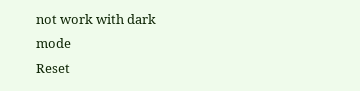not work with dark mode
Reset